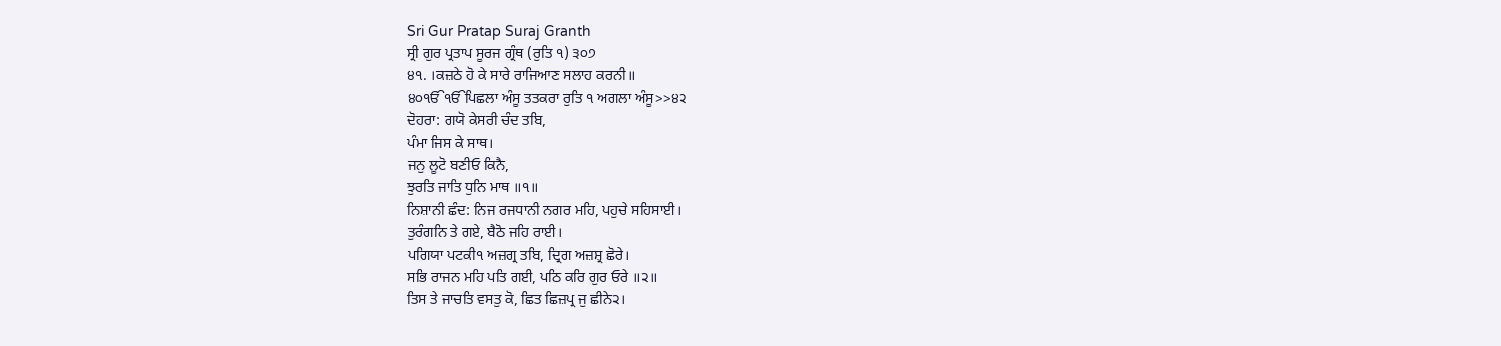Sri Gur Pratap Suraj Granth
ਸ੍ਰੀ ਗੁਰ ਪ੍ਰਤਾਪ ਸੂਰਜ ਗ੍ਰੰਥ (ਰੁਤਿ ੧) ੩੦੭
੪੧. ।ਕਜ਼ਠੇ ਹੋ ਕੇ ਸਾਰੇ ਰਾਜਿਆਣ ਸਲਾਹ ਕਰਨੀ॥
੪੦ੴੴਪਿਛਲਾ ਅੰਸੂ ਤਤਕਰਾ ਰੁਤਿ ੧ ਅਗਲਾ ਅੰਸੂ>>੪੨
ਦੋਹਰਾ: ਗਯੋ ਕੇਸਰੀ ਚੰਦ ਤਬਿ,
ਪੰਮਾ ਜਿਸ ਕੇ ਸਾਥ।
ਜਨੁ ਲੂਟੋ ਬਣੀਓ ਕਿਨੈ,
ਝੁਰਤਿ ਜਾਤਿ ਧੁਨਿ ਮਾਥ ॥੧॥
ਨਿਸ਼ਾਨੀ ਛੰਦ: ਨਿਜ ਰਜਧਾਨੀ ਨਗਰ ਮਹਿ, ਪਹੁਚੇ ਸਹਿਸਾਈ।
ਤੁਰੰਗਨਿ ਤੇ ਗਏ, ਬੈਠੋ ਜਹਿ ਰਾਈ।
ਪਗਿਯਾ ਪਟਕੀ੧ ਅਜ਼ਗ੍ਰ ਤਬਿ, ਦ੍ਰਿਗ ਅਜ਼ਸ਼੍ਰ ਛੋਰੇ।
ਸਭਿ ਰਾਜਨ ਮਹਿ ਪਤਿ ਗਈ, ਪਠਿ ਕਰਿ ਗੁਰ ਓਰੇ ॥੨॥
ਤਿਸ ਤੇ ਜਾਚਤਿ ਵਸਤੁ ਕੋ, ਛਿਤ ਛਿਜ਼ਪ੍ਰ ਜੁ ਛੀਨੇ੨।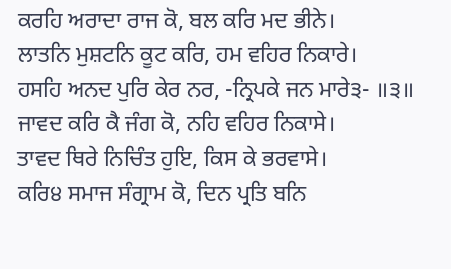ਕਰਹਿ ਅਰਾਦਾ ਰਾਜ ਕੋ, ਬਲ ਕਰਿ ਮਦ ਭੀਨੇ।
ਲਾਤਨਿ ਮੁਸ਼ਟਨਿ ਕੂਟ ਕਰਿ, ਹਮ ਵਹਿਰ ਨਿਕਾਰੇ।
ਹਸਹਿ ਅਨਦ ਪੁਰਿ ਕੇਰ ਨਰ, -ਨ੍ਰਿਪਕੇ ਜਨ ਮਾਰੇ੩- ॥੩॥
ਜਾਵਦ ਕਰਿ ਕੈ ਜੰਗ ਕੋ, ਨਹਿ ਵਹਿਰ ਨਿਕਾਸੇ।
ਤਾਵਦ ਥਿਰੇ ਨਿਚਿੰਤ ਹੁਇ, ਕਿਸ ਕੇ ਭਰਵਾਸੇ।
ਕਰਿ੪ ਸਮਾਜ ਸੰਗ੍ਰਾਮ ਕੋ, ਦਿਨ ਪ੍ਰਤਿ ਬਨਿ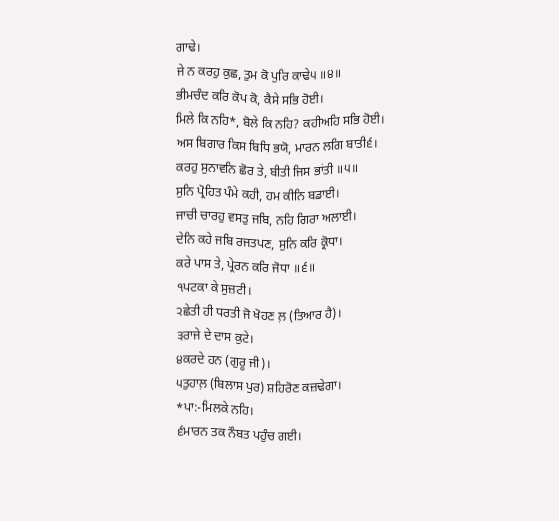ਗਾਢੇ।
ਜੇ ਨ ਕਰਹੁ ਕੁਛ, ਤੁਮ ਕੋ ਪੁਰਿ ਕਾਢੇ੫ ॥੪॥
ਭੀਮਚੰਦ ਕਰਿ ਕੋਪ ਕੋ, ਕੈਸੇ ਸਭਿ ਹੋਈ।
ਮਿਲੇ ਕਿ ਨਹਿ*, ਬੋਲੇ ਕਿ ਨਹਿ? ਕਹੀਅਹਿ ਸਭਿ ਹੋਈ।
ਅਸ ਬਿਗਾਰ ਕਿਸ ਬਿਧਿ ਭਯੋ, ਮਾਰਨ ਲਗਿ ਬਾਤੀ੬।
ਕਰਹੁ ਸੁਨਾਵਨਿ ਛੋਰ ਤੇ, ਬੀਤੀ ਜਿਸ ਭਾਂਤੀ ॥੫॥
ਸੁਨਿ ਪ੍ਰੋਹਿਤ ਪੰਮੇ ਕਹੀ, ਹਮ ਕੀਨਿ ਬਡਾਈ।
ਜਾਚੀ ਚਾਰਹੁ ਵਸਤੁ ਜਬਿ, ਨਹਿ ਗਿਰਾ ਅਲਾਈ।
ਦੇਨਿ ਕਹੇ ਜਬਿ ਰਜਤਪਣ, ਸੁਨਿ ਕਰਿ ਕ੍ਰੋਧਾ।
ਕਰੇ ਪਾਸ ਤੇ, ਪ੍ਰੇਰਨ ਕਰਿ ਜੋਧਾ ॥੬॥
੧ਪਟਕਾ ਕੇ ਸੁਜ਼ਟੀ।
੨ਛੇਤੀ ਹੀ ਧਰਤੀ ਜੋ ਖੋਹਣ ਲ਼ (ਤਿਆਰ ਹੈ)।
੩ਰਾਜੇ ਦੇ ਦਾਸ ਕੁਟੇ।
੪ਕਰਦੇ ਹਨ (ਗੁਰੂ ਜੀ)।
੫ਤੁਹਾਲ਼ (ਬਿਲਾਸ ਪੁਰ) ਸ਼ਹਿਰੋਣ ਕਜ਼ਢੇਗਾ।
*ਪਾ:-ਮਿਲਕੇ ਨਹਿ।
੬ਮਾਰਨ ਤਕ ਨੌਬਤ ਪਹੁੰਚ ਗਈ।